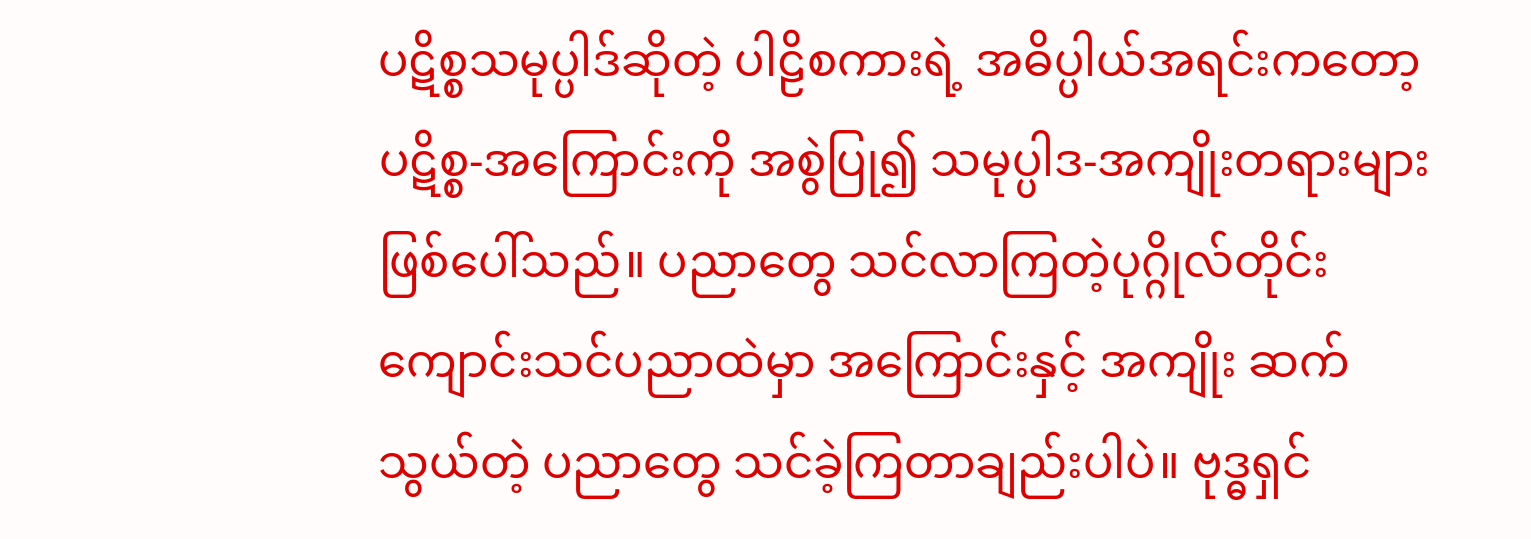ပဋိစ္စသမုပ္ပါဒ်ဆိုတဲ့ ပါဠိစကားရဲ့ အဓိပ္ပါယ်အရင်းကတော့ ပဋိစ္စ-အကြောင်းကို အစွဲပြု၍ သမုပ္ပါဒ-အကျိုးတရားများဖြစ်ပေါ်သည်။ ပညာတွေ သင်လာကြတဲ့ပုဂ္ဂိုလ်တိုင်း ကျောင်းသင်ပညာထဲမှာ အကြောင်းနှင့် အကျိုး ဆက်သွယ်တဲ့ ပညာတွေ သင်ခဲ့ကြတာချည်းပါပဲ။ ဗုဒ္ဓရှင်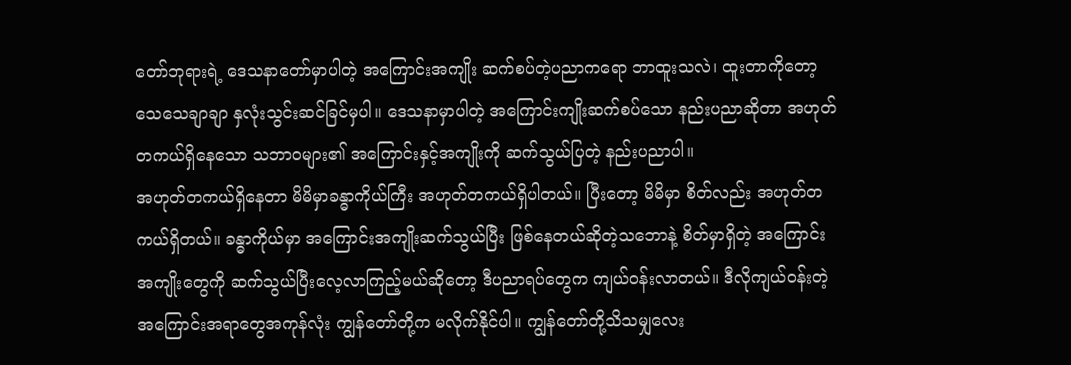တော်ဘုရားရဲ့ ဒေသနာတော်မှာပါတဲ့ အကြောင်းအကျိုး ဆက်စပ်တဲ့ပညာကရော ဘာထူးသလဲ၊ ထူးတာကိုတော့ သေသေချာချာ နှလုံးသွင်းဆင်ခြင်မှပါ။ ဒေသနာမှာပါတဲ့ အကြောင်းကျိုးဆက်စပ်သော နည်းပညာဆိုတာ အဟုတ်တကယ်ရှိနေသော သဘာဝများ၏ အကြောင်းနှင့်အကျိုးကို ဆက်သွယ်ပြတဲ့ နည်းပညာပါ။
အဟုတ်တကယ်ရှိနေတာ မိမိမှာခန္ဓာကိုယ်ကြီး အဟုတ်တကယ်ရှိပါတယ်။ ပြီးတော့ မိမိမှာ စိတ်လည်း အဟုတ်တကယ်ရှိတယ်။ ခန္ဓာကိုယ်မှာ အကြောင်းအကျိုးဆက်သွယ်ပြီး ဖြစ်နေတယ်ဆိုတဲ့သဘောနဲ့ စိတ်မှာရှိတဲ့ အကြောင်းအကျိုးတွေကို ဆက်သွယ်ပြီးလေ့လာကြည့်မယ်ဆိုတော့ ဒီပညာရပ်တွေက ကျယ်ဝန်းလာတယ်။ ဒီလိုကျယ်ဝန်းတဲ့ အကြောင်းအရာတွေအကုန်လုံး ကျွန်တော်တို့က မလိုက်နိုင်ပါ။ ကျွန်တော်တို့သိသမျှလေး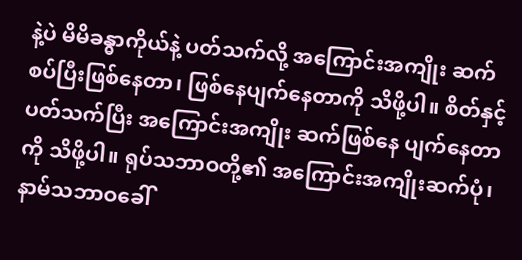နဲ့ပဲ မိမိခန္ဓာကိုယ်နဲ့ ပတ်သက်လို့ အကြောင်းအကျိုး ဆက်စပ်ပြီးဖြစ်နေတာ၊ ဖြစ်နေပျက်နေတာကို သိဖို့ပါ။ စိတ်နှင့်ပတ်သက်ပြီး အကြောင်းအကျိုး ဆက်ဖြစ်နေ ပျက်နေတာကို သိဖို့ပါ။ ရုပ်သဘာဝတို့၏ အကြောင်းအကျိုးဆက်ပုံ၊ နာမ်သဘာဝခေါ်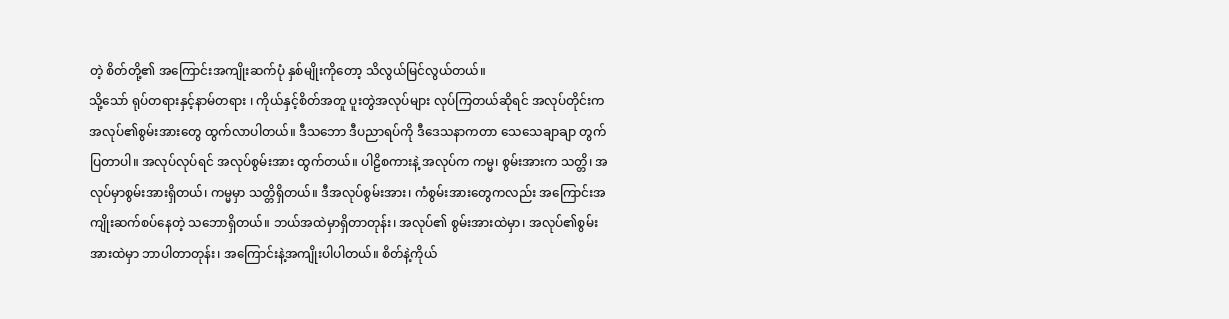တဲ့ စိတ်တို့၏ အကြောင်းအကျိုးဆက်ပုံ နှစ်မျိုးကိုတော့ သိလွယ်မြင်လွယ်တယ်။
သို့သော် ရုပ်တရားနှင့်နာမ်တရား ၊ ကိုယ်နှင့်စိတ်အတူ ပူးတွဲအလုပ်များ လုပ်ကြတယ်ဆိုရင် အလုပ်တိုင်းက အလုပ်၏စွမ်းအားတွေ ထွက်လာပါတယ်။ ဒီသဘော ဒီပညာရပ်ကို ဒီဒေသနာကတာ သေသေချာချာ တွက်ပြတာပါ။ အလုပ်လုပ်ရင် အလုပ်စွမ်းအား ထွက်တယ်။ ပါဠိစကားနဲ့ အလုပ်က ကမ္မ၊ စွမ်းအားက သတ္တိ၊ အလုပ်မှာစွမ်းအားရှိတယ်၊ ကမ္မမှာ သတ္တိရှိတယ်။ ဒီအလုပ်စွမ်းအား၊ ကံစွမ်းအားတွေကလည်း အကြောင်းအကျိုးဆက်စပ်နေတဲ့ သဘောရှိတယ်။ ဘယ်အထဲမှာရှိတာတုန်း၊ အလုပ်၏ စွမ်းအားထဲမှာ၊ အလုပ်၏စွမ်းအားထဲမှာ ဘာပါတာတုန်း၊ အကြောင်းနဲ့အကျိုးပါပါတယ်။ စိတ်နဲ့ကိုယ်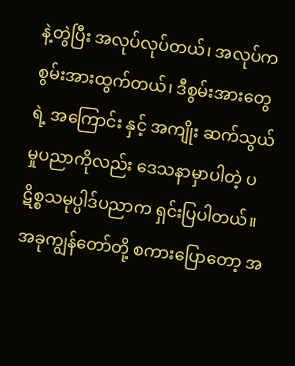နဲ့တွဲပြီး အလုပ်လုပ်တယ်၊ အလုပ်က စွမ်းအားထွက်တယ်၊ ဒီစွမ်းအားတွေရဲ့ အကြောင်း နှင့် အကျိုး ဆက်သွယ်မှုပညာကိုလည်း ဒေသနာမှာပါတဲ့ ပဋိစ္စသမုပ္ပါဒ်ပညာက ရှင်းပြပါတယ်။
အခုကျွန်တော်တို့ စကားပြောတော့ အ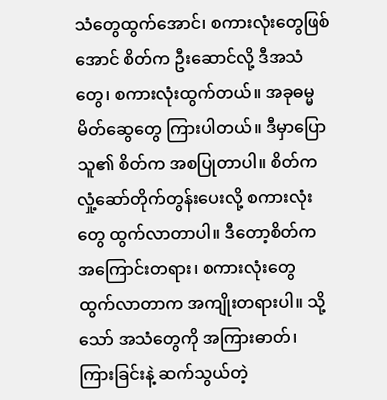သံတွေထွက်အောင်၊ စကားလုံးတွေဖြစ်အောင် စိတ်က ဦးဆောင်လို့ ဒီအသံတွေ၊ စကားလုံးထွက်တယ်။ အခုဓမ္မမိတ်ဆွေတွေ ကြားပါတယ်။ ဒီမှာပြောသူ၏ စိတ်က အစပြုတာပါ။ စိတ်ကလှုံ့ဆော်တိုက်တွန်းပေးလို့ စကားလုံးတွေ ထွက်လာတာပါ။ ဒီတော့စိတ်က အကြောင်းတရား၊ စကားလုံးတွေ ထွက်လာတာက အကျိုးတရားပါ။ သို့သော် အသံတွေကို အကြားဓာတ်၊ ကြားခြင်းနဲ့ ဆက်သွယ်တဲ့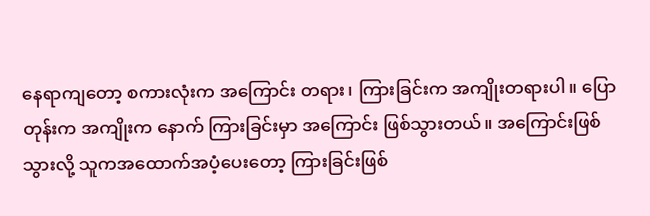နေရာကျတော့ စကားလုံးက အကြောင်း တရား၊ ကြားခြင်းက အကျိုးတရားပါ။ ပြောတုန်းက အကျိုးက နောက် ကြားခြင်းမှာ အကြောင်း ဖြစ်သွားတယ်။ အကြောင်းဖြစ်သွားလို့ သူကအထောက်အပံ့ပေးတော့ ကြားခြင်းဖြစ်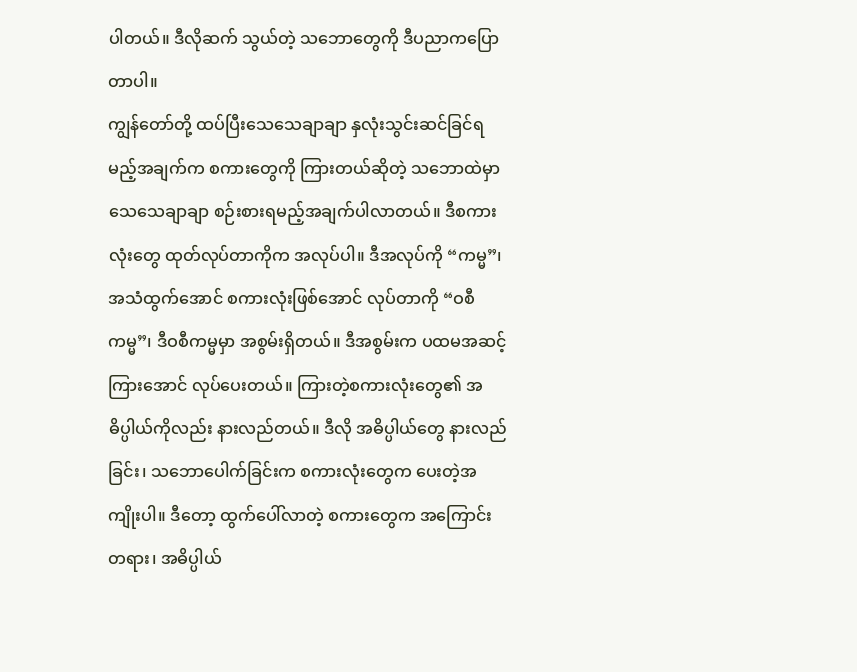ပါတယ်။ ဒီလိုဆက် သွယ်တဲ့ သဘောတွေကို ဒီပညာကပြောတာပါ။
ကျွန်တော်တို့ ထပ်ပြီးသေသေချာချာ နှလုံးသွင်းဆင်ခြင်ရမည့်အချက်က စကားတွေကို ကြားတယ်ဆိုတဲ့ သဘောထဲမှာ သေသေချာချာ စဉ်းစားရမည့်အချက်ပါလာတယ်။ ဒီစကားလုံးတွေ ထုတ်လုပ်တာကိုက အလုပ်ပါ။ ဒီအလုပ်ကို “ကမ္မ”၊ အသံထွက်အောင် စကားလုံးဖြစ်အောင် လုပ်တာကို “ဝစီကမ္မ”၊ ဒီဝစီကမ္မမှာ အစွမ်းရှိတယ်။ ဒီအစွမ်းက ပထမအဆင့် ကြားအောင် လုပ်ပေးတယ်။ ကြားတဲ့စကားလုံးတွေ၏ အဓိပ္ပါယ်ကိုလည်း နားလည်တယ်။ ဒီလို အဓိပ္ပါယ်တွေ နားလည်ခြင်း၊ သဘောပေါက်ခြင်းက စကားလုံးတွေက ပေးတဲ့အကျိုးပါ။ ဒီတော့ ထွက်ပေါ်လာတဲ့ စကားတွေက အကြောင်းတရား၊ အဓိပ္ပါယ်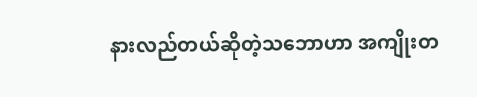နားလည်တယ်ဆိုတဲ့သဘောဟာ အကျိုးတ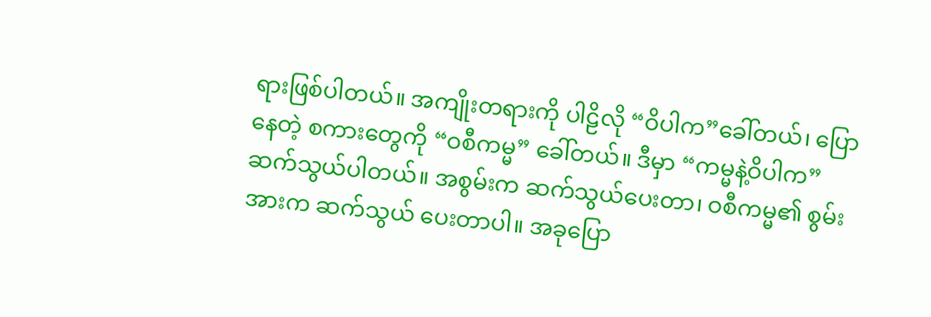ရားဖြစ်ပါတယ်။ အကျိုးတရားကို ပါဠိလို “ဝိပါက”ခေါ်တယ်၊ ပြောနေတဲ့ စကားတွေကို “ဝစီကမ္မ” ခေါ်တယ်။ ဒီမှာ “ကမ္မနဲ့ဝိပါက” ဆက်သွယ်ပါတယ်။ အစွမ်းက ဆက်သွယ်ပေးတာ၊ ဝစီကမ္မ၏ စွမ်းအားက ဆက်သွယ် ပေးတာပါ။ အခုပြော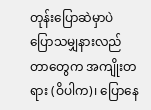တုန်းပြောဆဲမှာပဲ ပြောသမျှနားလည်တာတွေက အကျိုးတရား (ဝိပါက)၊ ပြောနေ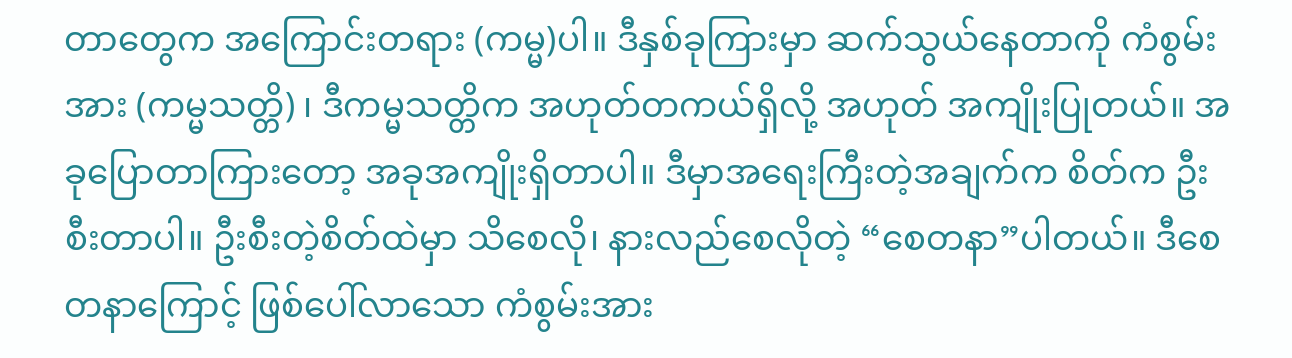တာတွေက အကြောင်းတရား (ကမ္မ)ပါ။ ဒီနှစ်ခုကြားမှာ ဆက်သွယ်နေတာကို ကံစွမ်းအား (ကမ္မသတ္တိ) ၊ ဒီကမ္မသတ္တိက အဟုတ်တကယ်ရှိလို့ အဟုတ် အကျိုးပြုတယ်။ အခုပြောတာကြားတော့ အခုအကျိုးရှိတာပါ။ ဒီမှာအရေးကြီးတဲ့အချက်က စိတ်က ဦးစီးတာပါ။ ဦးစီးတဲ့စိတ်ထဲမှာ သိစေလို၊ နားလည်စေလိုတဲ့ “စေတနာ”ပါတယ်။ ဒီစေတနာကြောင့် ဖြစ်ပေါ်လာသော ကံစွမ်းအား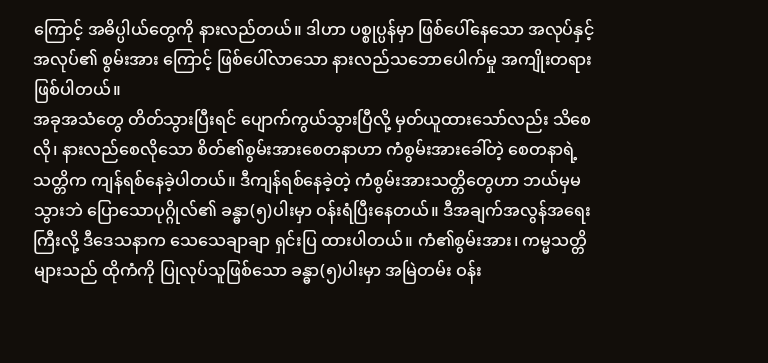ကြောင့် အဓိပ္ပါယ်တွေကို နားလည်တယ်။ ဒါဟာ ပစ္စုပ္ပန်မှာ ဖြစ်ပေါ်နေသော အလုပ်နှင့် အလုပ်၏ စွမ်းအား ကြောင့် ဖြစ်ပေါ်လာသော နားလည်သဘောပေါက်မှု အကျိုးတရားဖြစ်ပါတယ်။
အခုအသံတွေ တိတ်သွားပြီးရင် ပျောက်ကွယ်သွားပြီလို့ မှတ်ယူထားသော်လည်း သိစေလို၊ နားလည်စေလိုသော စိတ်၏စွမ်းအားစေတနာဟာ ကံစွမ်းအားခေါ်တဲ့ စေတနာရဲ့ သတ္တိက ကျန်ရစ်နေခဲ့ပါတယ်။ ဒီကျန်ရစ်နေခဲ့တဲ့ ကံစွမ်းအားသတ္တိတွေဟာ ဘယ်မှမသွားဘဲ ပြောသောပုဂ္ဂိုလ်၏ ခန္ဓာ(၅)ပါးမှာ ဝန်းရံပြီးနေတယ်။ ဒီအချက်အလွန်အရေးကြီးလို့ ဒီဒေသနာက သေသေချာချာ ရှင်းပြ ထားပါတယ်။ ကံ၏စွမ်းအား၊ ကမ္မသတ္တိများသည် ထိုကံကို ပြုလုပ်သူဖြစ်သော ခန္ဓာ(၅)ပါးမှာ အမြဲတမ်း ဝန်း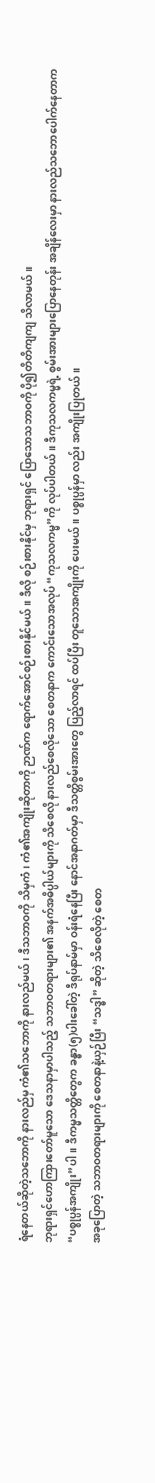ရံနေတယ်ဆိုတဲ့သဘောကို နားလည်မှ ကံ၏သဘောကို နားလည်မယ်၊ ဒီသဘာဝကို သိမှကံ၊ ကံ၏အကျိုးဆိုတာကို ဉာဏ်က ရောက်အောင်စဉ်းစားနိုင်မယ်။ ဒီလို စဉ်းစားနိုင်မှ ဘုရားရှင် ပြောသောသဘာဝကို ပို၍တိတိကျကျ သိလာမယ်။
ဘုရားရှင်ဟောကြားတော်မူသော ဒေသနာမှာပါသည့် သဘာဝတရားများ၏ အနက်အဓိပ္ပါယ်များကို သိစေလို နားလည်စေလိုသော စေတနာက ကောင်းသောအလုပ် “ကုသလကမ္မ”ကို လုပ်ပါတယ်။ ဒီကုသလကမ္မရဲ့ စွမ်းအားများပြောနေတုန်း အချိန်လေးမှာ နားလည်သဘောပေါက်နေတာက “ပစ္စုပ္ပန်အကျိုး”ပါ။ ဒီကမ္မသတ္တိတွေက ခန္ဓာ(၅)ပါးခေါ်တဲ့ ဒီရုပ်နာမ်မှာ ဝန်းရံနေပြီး နောင်အနာဂတ်မှာ ဒီသတ္တိစွမ်းအားတွေ ပြည့်လာရင် ထပ်ပြီး တူသောအကျိုးကို ပေးမယ်။ ပစ္စုပ္ပန်မှာ လည်း အကျိုးပြုတယ်။
အခုပြောတဲ့ သဘာဝတရားများကို စေတနာနဲ့ယှဉ်ပြီး “သဒ္ဓါ” ဆိုတဲ့ သိစေလိုတဲ့ စေတ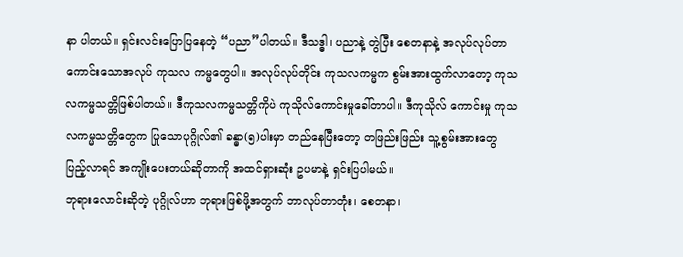နာ ပါတယ်။ ရှင်းလင်းပြောပြနေတဲ့ “ပညာ”ပါတယ်။ ဒီသဒ္ဓါ၊ ပညာနဲ့ တွဲပြီး စေတနာနဲ့ အလုပ်လုပ်တာ ကောင်းသောအလုပ် ကုသလ ကမ္မတွေပါ။ အလုပ်လုပ်တိုင်း ကုသလကမ္မက စွမ်းအားထွက်လာတော့ ကုသလကမ္မသတ္တိဖြစ်ပါတယ်။ ဒီကုသလကမ္မသတ္တိကိုပဲ ကုသိုလ်ကောင်းမှုခေါ်တာပါ။ ဒီကုသိုလ် ကောင်းမှု ကုသလကမ္မသတ္တိတွေက ပြုသောပုဂ္ဂိုလ်၏ ခန္ဓာ(၅)ပါးမှာ တည်နေပြီးတော့ တဖြည်းဖြည်း သူ့စွမ်းအားတွေပြည့်လာရင် အကျိုးပေးတယ်ဆိုတာကို အထင်ရှားဆုံး ဥပမာနဲ့ ရှင်းပြပါမယ်။
ဘုရားလောင်းဆိုတဲ့ ပုဂ္ဂိုလ်ဟာ ဘုရားဖြစ်ဖို့အတွက် ဘာလုပ်တာတုံး၊ စေတနာ၊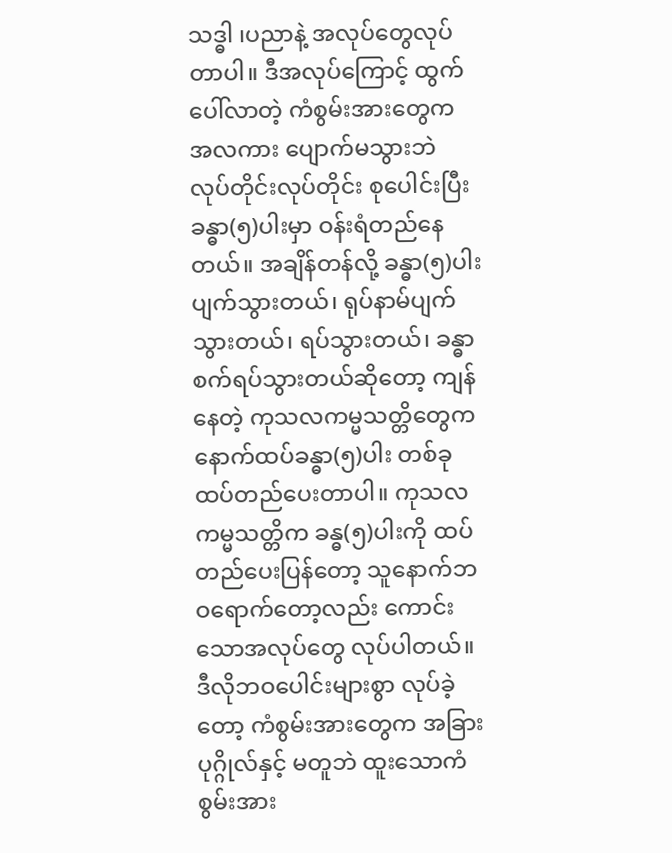သဒ္ဓါ ၊ပညာနဲ့ အလုပ်တွေလုပ်တာပါ။ ဒီအလုပ်ကြောင့် ထွက်ပေါ်လာတဲ့ ကံစွမ်းအားတွေက အလကား ပျောက်မသွားဘဲ လုပ်တိုင်းလုပ်တိုင်း စုပေါင်းပြီး ခန္ဓာ(၅)ပါးမှာ ဝန်းရံတည်နေတယ်။ အချိန်တန်လို့ ခန္ဓာ(၅)ပါး ပျက်သွားတယ်၊ ရုပ်နာမ်ပျက်သွားတယ်၊ ရပ်သွားတယ်၊ ခန္ဓာစက်ရပ်သွားတယ်ဆိုတော့ ကျန်နေတဲ့ ကုသလကမ္မသတ္တိတွေက နောက်ထပ်ခန္ဓာ(၅)ပါး တစ်ခု ထပ်တည်ပေးတာပါ။ ကုသလကမ္မသတ္တိက ခန္ဓ(၅)ပါးကို ထပ်တည်ပေးပြန်တော့ သူနောက်ဘဝရောက်တော့လည်း ကောင်းသောအလုပ်တွေ လုပ်ပါတယ်။ ဒီလိုဘဝပေါင်းများစွာ လုပ်ခဲ့တော့ ကံစွမ်းအားတွေက အခြားပုဂ္ဂိုလ်နှင့် မတူဘဲ ထူးသောကံစွမ်းအား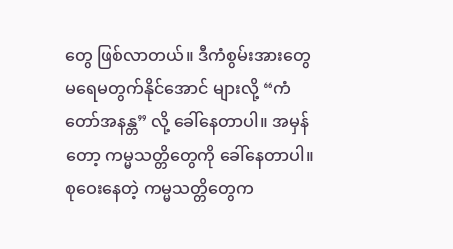တွေ ဖြစ်လာတယ်။ ဒီကံစွမ်းအားတွေ မရေမတွက်နိုင်အောင် များလို့ “ကံတော်အနန္တ” လို့ ခေါ်နေတာပါ။ အမှန်တော့ ကမ္မသတ္တိတွေကို ခေါ်နေတာပါ။ စုဝေးနေတဲ့ ကမ္မသတ္တိတွေက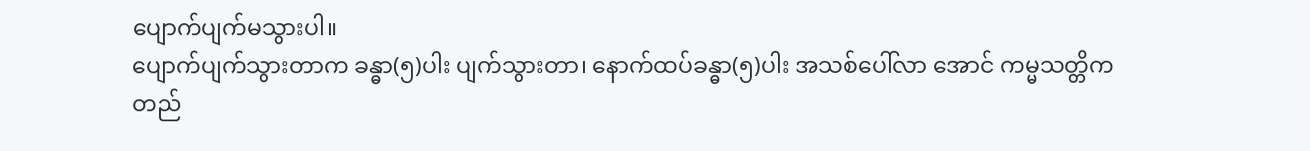ပျောက်ပျက်မသွားပါ။
ပျောက်ပျက်သွားတာက ခန္ဓာ(၅)ပါး ပျက်သွားတာ၊ နောက်ထပ်ခန္ဓာ(၅)ပါး အသစ်ပေါ်လာ အောင် ကမ္မသတ္တိက တည်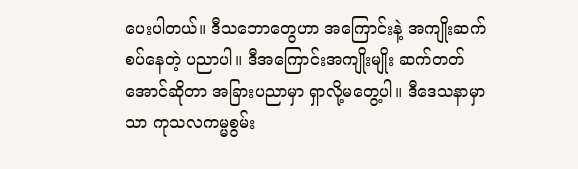ပေးပါတယ်။ ဒီသဘောတွေဟာ အကြောင်းနဲ့ အကျိုးဆက်စပ်နေတဲ့ ပညာပါ။ ဒီအကြောင်းအကျိုးမျိုး ဆက်တတ်အောင်ဆိုတာ အခြားပညာမှာ ရှာလို့မတွေ့ပါ။ ဒီဒေသနာမှာသာ ကုသလကမ္မစွမ်း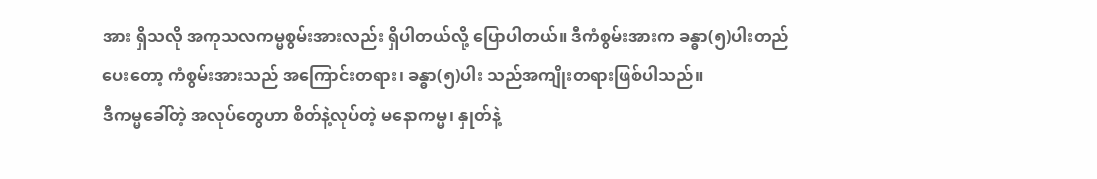အား ရှိသလို အကုသလကမ္မစွမ်းအားလည်း ရှိပါတယ်လို့ ပြောပါတယ်။ ဒီကံစွမ်းအားက ခန္ဓာ(၅)ပါးတည်ပေးတော့ ကံစွမ်းအားသည် အကြောင်းတရား၊ ခန္ဓာ(၅)ပါး သည်အကျိုးတရားဖြစ်ပါသည်။
ဒီကမ္မခေါ်တဲ့ အလုပ်တွေဟာ စိတ်နဲ့လုပ်တဲ့ မနောကမ္မ၊ နှုတ်နဲ့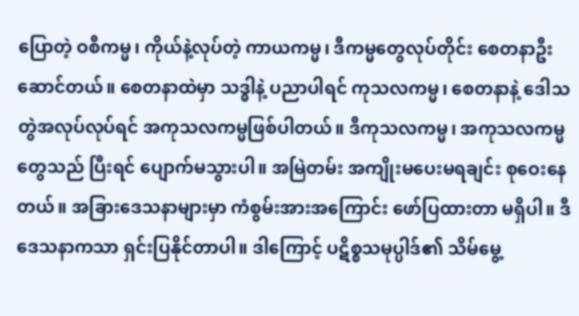ပြောတဲ့ ဝစီကမ္မ၊ ကိုယ်နဲ့လုပ်တဲ့ ကာယကမ္မ၊ ဒီကမ္မတွေလုပ်တိုင်း စေတနာဦးဆောင်တယ်။ စေတနာထဲမှာ သဒ္ဓါနဲ့ ပညာပါရင် ကုသလကမ္မ၊ စေတနာနဲ့ ဒေါသ တွဲအလုပ်လုပ်ရင် အကုသလကမ္မဖြစ်ပါတယ်။ ဒီကုသလကမ္မ၊ အကုသလကမ္မတွေသည် ပြီးရင် ပျောက်မသွားပါ။ အမြဲတမ်း အကျိုးမပေးမရချင်း စုဝေးနေတယ်။ အခြားဒေသနာများမှာ ကံစွမ်းအားအကြောင်း ဖော်ပြထားတာ မရှိပါ။ ဒီဒေသနာကသာ ရှင်းပြနိုင်တာပါ။ ဒါကြောင့် ပဋိစ္စသမုပ္ပါဒ်၏ သိမ်မွေ့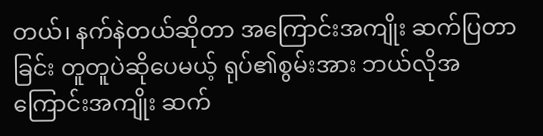တယ်၊ နက်နဲတယ်ဆိုတာ အကြောင်းအကျိုး ဆက်ပြတာခြင်း တူတူပဲဆိုပေမယ့် ရုပ်၏စွမ်းအား ဘယ်လိုအကြောင်းအကျိုး ဆက်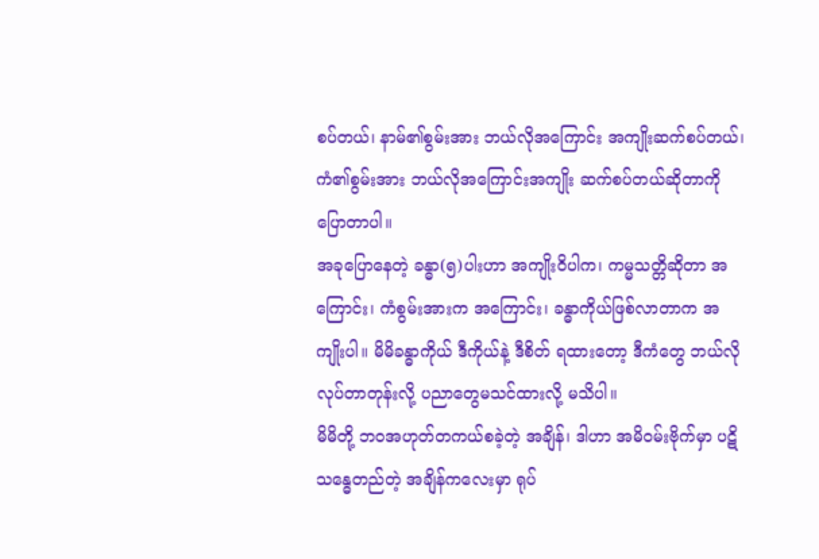စပ်တယ်၊ နာမ်၏စွမ်းအား ဘယ်လိုအကြောင်း အကျိုးဆက်စပ်တယ်၊ ကံ၏စွမ်းအား ဘယ်လိုအကြောင်းအကျိုး ဆက်စပ်တယ်ဆိုတာကို ပြောတာပါ။
အခုပြောနေတဲ့ ခန္ဓာ(၅)ပါးဟာ အကျိုးဝိပါက၊ ကမ္မသတ္တိဆိုတာ အကြောင်း၊ ကံစွမ်းအားက အကြောင်း၊ ခန္ဓာကိုယ်ဖြစ်လာတာက အကျိုးပါ။ မိမိခန္ဓာကိုယ် ဒီကိုယ်နဲ့ ဒီစိတ် ရထားတော့ ဒီကံတွေ ဘယ်လိုလုပ်တာတုန်းလို့ ပညာတွေမသင်ထားလို့ မသိပါ။
မိမိတို့ ဘဝအဟုတ်တကယ်စခဲ့တဲ့ အချိန်၊ ဒါဟာ အမိဝမ်းဗိုက်မှာ ပဋိသန္ဓေတည်တဲ့ အချိန်ကလေးမှာ ရုပ်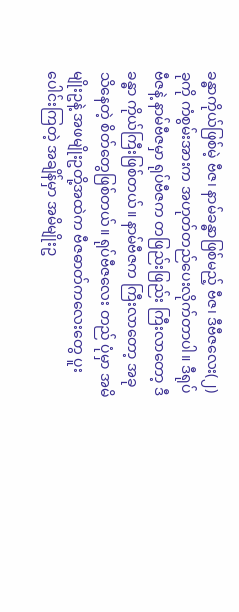ခန္ဓာကိုယ်ဖြစ်မဲ့ ဗီဇ၊ နာမ်ခန္ဓာဖြစ်မည့် ဗီဇ၊ ဒီဗီဇလေး(၂)ခုကို ကံစွမ်းအားက အဟုတ်တည်ပေးလိုက်တာပါ။ ဒီရုပ်ဗီဇနဲ့ နာမ်ဗီဇမှာ ရုပ်ဗီဇက တဖြည်းဖြည်း ကြီးလာတော့ ဒီခန္ဓာ ကိုယ်ကြီးဖြစ်တယ်။ နာမ်ဗီဇက ကြီးလာတော့ အခုသိနေတဲ့ စိတ်တွေဖြစ်တယ်။ ရုပ်ဗီဇလေး တည် ပုံမှာ အမိမျိုးဥနဲ့ အဖမျိုးဥတို့အထဲက ဗီဇဓာတ်ကလေးတွေ ပူးပေါင်းကြတဲ့ အချိန်မှာ အမိမျိုးဥ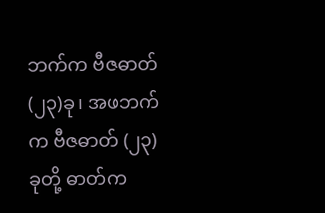ဘက်က ဗီဇဓာတ်(၂၃)ခု၊ အဖဘက်က ဗီဇဓာတ် (၂၃)ခုတို့ ဓာတ်က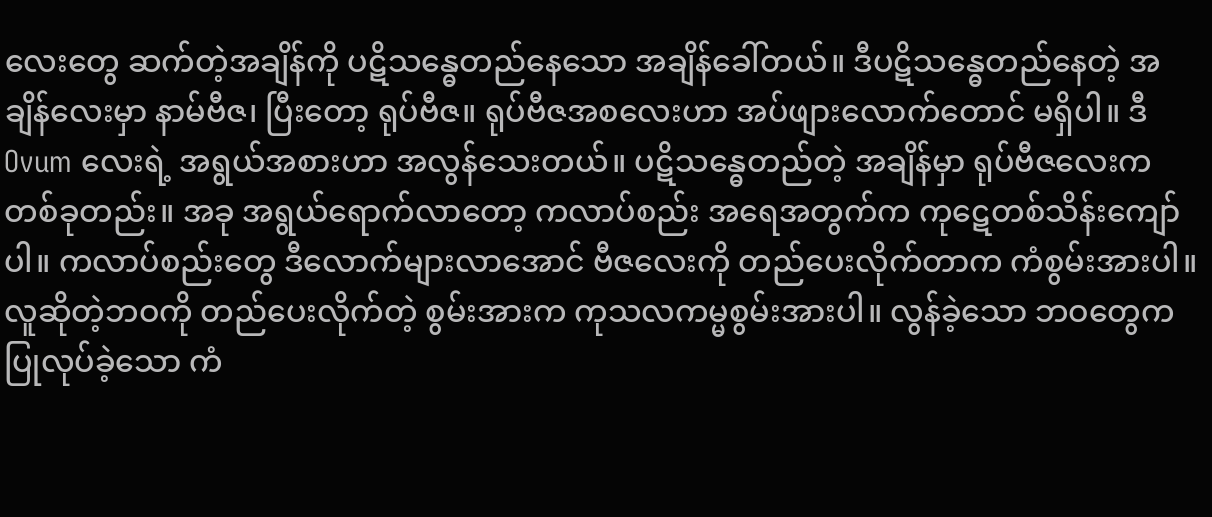လေးတွေ ဆက်တဲ့အချိန်ကို ပဋိသန္ဓေတည်နေသော အချိန်ခေါ်တယ်။ ဒီပဋိသန္ဓေတည်နေတဲ့ အချိန်လေးမှာ နာမ်ဗီဇ၊ ပြီးတော့ ရုပ်ဗီဇ။ ရုပ်ဗီဇအစလေးဟာ အပ်ဖျားလောက်တောင် မရှိပါ။ ဒီ Ovum လေးရဲ့ အရွယ်အစားဟာ အလွန်သေးတယ်။ ပဋိသန္ဓေတည်တဲ့ အချိန်မှာ ရုပ်ဗီဇလေးက တစ်ခုတည်း။ အခု အရွယ်ရောက်လာတော့ ကလာပ်စည်း အရေအတွက်က ကုဋေတစ်သိန်းကျော်ပါ။ ကလာပ်စည်းတွေ ဒီလောက်များလာအောင် ဗီဇလေးကို တည်ပေးလိုက်တာက ကံစွမ်းအားပါ။ လူဆိုတဲ့ဘဝကို တည်ပေးလိုက်တဲ့ စွမ်းအားက ကုသလကမ္မစွမ်းအားပါ။ လွန်ခဲ့သော ဘဝတွေက ပြုလုပ်ခဲ့သော ကံ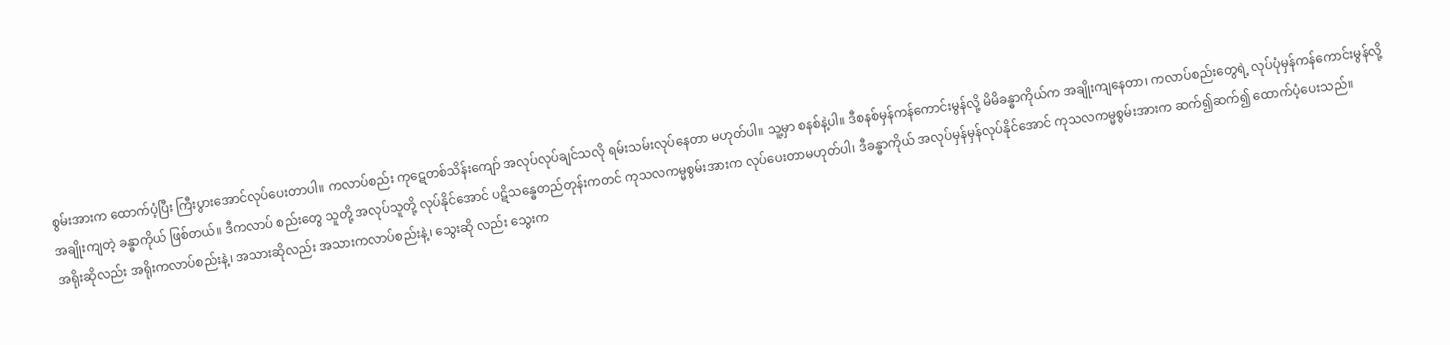စွမ်းအားက ထောက်ပံ့ပြီး ကြီးပွားအောင်လုပ်ပေးတာပါ။ ကလာပ်စည်း ကုဋေတစ်သိန်းကျော် အလုပ်လုပ်ချင်သလို ရမ်းသမ်းလုပ်နေတာ မဟုတ်ပါ။ သူ့မှာ စနစ်နဲ့ပါ။ ဒီစနစ်မှန်ကန်ကောင်းမွန်လို့ မိမိခန္ဓာကိုယ်က အချိုးကျနေတာ၊ ကလာပ်စည်းတွေရဲ့ လုပ်ပုံမှန်ကန်ကောင်းမွန်လို့ အချိုးကျတဲ့ ခန္ဓာကိုယ် ဖြစ်တယ်။ ဒီကလာပ် စည်းတွေ သူတို့ အလုပ်သူတို့ လုပ်နိုင်အောင် ပဋိသန္ဓေတည်တုန်းကတင် ကုသလကမ္မစွမ်းအားက လုပ်ပေးတာမဟုတ်ပါ၊ ဒီခန္ဓာကိုယ် အလုပ်မှန်မှန်လုပ်နိုင်အောင် ကုသလကမ္မစွမ်းအားက ဆက်၍ဆက်၍ ထောက်ပံ့ပေးသည်။
အရိုးဆိုလည်း အရိုးကလာပ်စည်းနဲ့၊ အသားဆိုလည်း အသားကလာပ်စည်းနဲ့၊ သွေးဆို လည်း သွေးက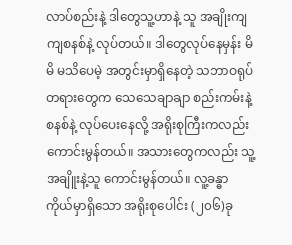လာပ်စည်းနဲ့ ဒါတွေသူ့ဟာနဲ့ သူ အချိုးကျကျစနစ်နဲ့ လုပ်တယ်။ ဒါတွေလုပ်နေမှန်း မိမိ မသိပေမဲ့ အတွင်းမှာရှိနေတဲ့ သဘာဝရုပ်တရားတွေက သေသေချာချာ စည်းကမ်းနဲ့စနစ်နဲ့ လုပ်ပေးနေလို့ အရိုးစုကြီးကလည်း ကောင်းမွန်တယ်။ အသားတွေကလည်း သူ့အချိူးနဲ့သူ ကောင်းမွန်တယ်။ လူ့ခန္ဓာကိုယ်မှာရှိသော အရိုးစုပေါင်း (၂၀၆)ခု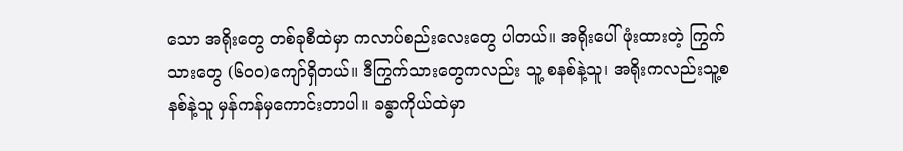သော အရိုးတွေ တစ်ခုစီထဲမှာ ကလာပ်စည်းလေးတွေ ပါတယ်။ အရိုးပေါ်ဖုံးထားတဲ့ ကြွက်သားတွေ (၆၀၀)ကျော်ရှိတယ်။ ဒီကြွက်သားတွေကလည်း သူ့ စနစ်နဲ့သူ၊ အရိုးကလည်းသူ့စနစ်နဲ့သူ မှန်ကန်မှကောင်းတာပါ။ ခန္ဓာကိုယ်ထဲမှာ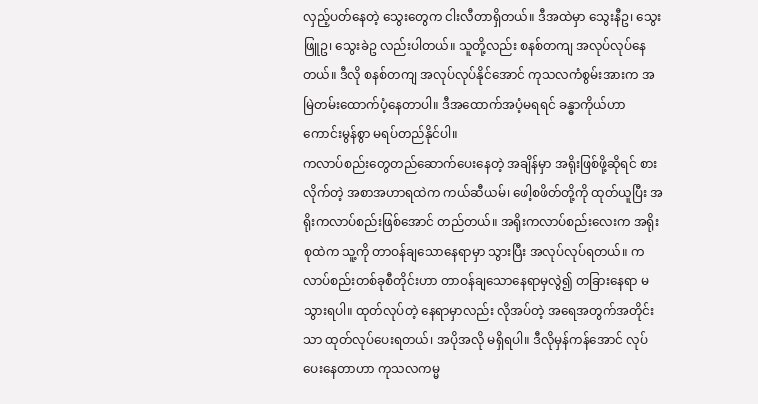လှည့်ပတ်နေတဲ့ သွေးတွေက ငါးလီတာရှိတယ်။ ဒီအထဲမှာ သွေးနီဥ၊ သွေးဖြူဥ၊ သွေးခဲဥ လည်းပါတယ်။ သူတို့လည်း စနစ်တကျ အလုပ်လုပ်နေတယ်။ ဒီလို စနစ်တကျ အလုပ်လုပ်နိုင်အောင် ကုသလကံစွမ်းအားက အမြဲတမ်းထောက်ပံ့နေတာပါ။ ဒီအထောက်အပံ့မရရင် ခန္ဓာကိုယ်ဟာ ကောင်းမွန်စွာ မရပ်တည်နိုင်ပါ။
ကလာပ်စည်းတွေတည်ဆောက်ပေးနေတဲ့ အချိန်မှာ အရိုးဖြစ်ဖို့ဆိုရင် စားလိုက်တဲ့ အစာအဟာရထဲက ကယ်ဆီယမ်၊ ဖေါ့စဖိတ်တို့ကို ထုတ်ယူပြီး အရိုးကလာပ်စည်းဖြစ်အောင် တည်တယ်။ အရိုးကလာပ်စည်းလေးက အရိုးစုထဲက သူ့ကို တာဝန်ချသောနေရာမှာ သွားပြီး အလုပ်လုပ်ရတယ်။ ကလာပ်စည်းတစ်ခုစီတိုင်းဟာ တာဝန်ချသောနေရာမှလွဲ၍ တခြားနေရာ မသွားရပါ။ ထုတ်လုပ်တဲ့ နေရာမှာလည်း လိုအပ်တဲ့ အရေအတွက်အတိုင်းသာ ထုတ်လုပ်ပေးရတယ်၊ အပိုအလို မရှိရပါ။ ဒီလိုမှန်ကန်အောင် လုပ်ပေးနေတာဟာ ကုသလကမ္မ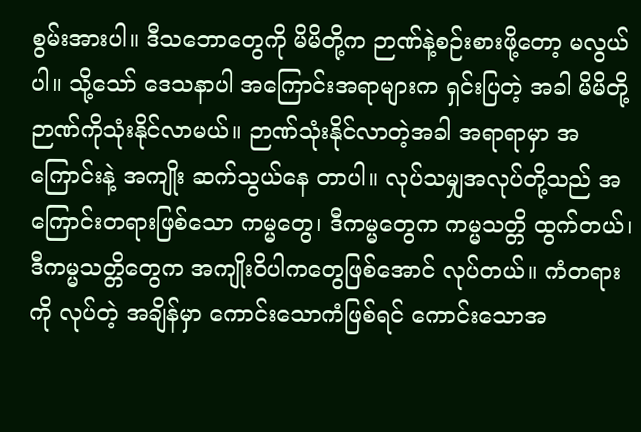စွမ်းအားပါ။ ဒီသဘောတွေကို မိမိတို့က ဉာဏ်နဲ့စဉ်းစားဖို့တော့ မလွယ်ပါ။ သို့သော် ဒေသနာပါ အကြောင်းအရာများက ရှင်းပြတဲ့ အခါ မိမိတို့ ဉာဏ်ကိုသုံးနိုင်လာမယ်။ ဉာဏ်သုံးနိုင်လာတဲ့အခါ အရာရာမှာ အကြောင်းနဲ့ အကျိုး ဆက်သွယ်နေ တာပါ။ လုပ်သမျှအလုပ်တို့သည် အကြောင်းတရားဖြစ်သော ကမ္မတွေ၊ ဒီကမ္မတွေက ကမ္မသတ္တိ ထွက်တယ်၊ ဒီကမ္မသတ္တိတွေက အကျိုးဝိပါကတွေဖြစ်အောင် လုပ်တယ်။ ကံတရားကို လုပ်တဲ့ အချိန်မှာ ကောင်းသောကံဖြစ်ရင် ကောင်းသောအ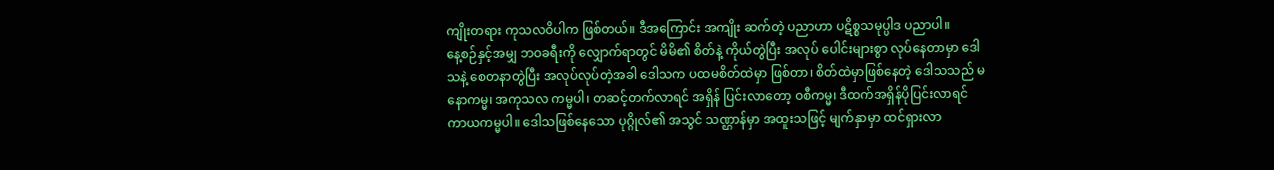ကျိုးတရား ကုသလဝိပါက ဖြစ်တယ်။ ဒီအကြောင်း အကျိုး ဆက်တဲ့ ပညာဟာ ပဋိစ္စသမုပ္ပါဒ ပညာပါ။
နေ့စဉ်နှင့်အမျှ ဘဝခရီးကို လျှောက်ရာတွင် မိမိ၏ စိတ်နဲ့ ကိုယ်တွဲပြီး အလုပ် ပေါင်းများစွာ လုပ်နေတာမှာ ဒေါသနဲ့ စေတနာတွဲပြီး အလုပ်လုပ်တဲ့အခါ ဒေါသက ပထမစိတ်ထဲမှာ ဖြစ်တာ၊ စိတ်ထဲမှာဖြစ်နေတဲ့ ဒေါသသည် မနောကမ္မ၊ အကုသလ ကမ္မပါ၊ တဆင့်တက်လာရင် အရှိန် ပြင်းလာတော့ ဝစီကမ္မ၊ ဒီထက်အရှိန်ပိုပြင်းလာရင် ကာယကမ္မပါ။ ဒေါသဖြစ်နေသော ပုဂ္ဂိုလ်၏ အသွင် သဏ္ဌာန်မှာ အထူးသဖြင့် မျက်နှာမှာ ထင်ရှားလာ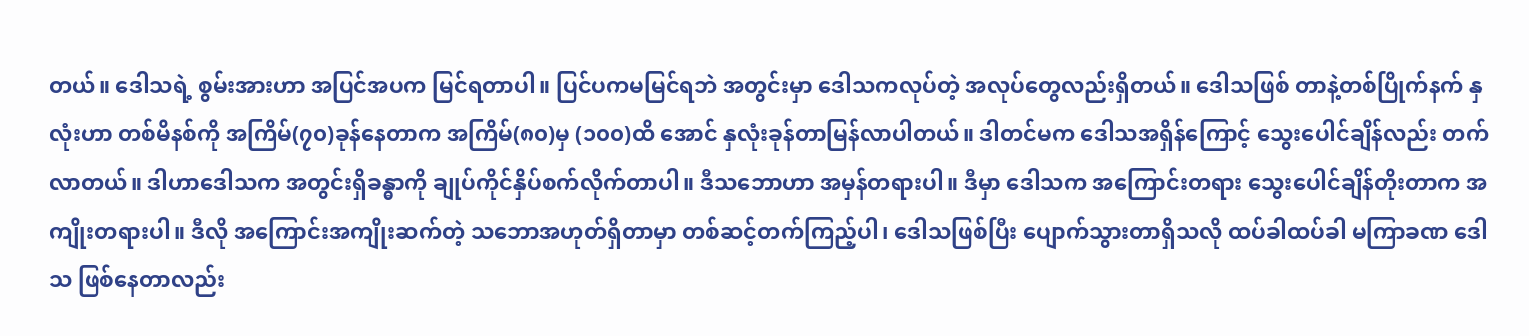တယ်။ ဒေါသရဲ့ စွမ်းအားဟာ အပြင်အပက မြင်ရတာပါ။ ပြင်ပကမမြင်ရဘဲ အတွင်းမှာ ဒေါသကလုပ်တဲ့ အလုပ်တွေလည်းရှိတယ်။ ဒေါသဖြစ် တာနဲ့တစ်ပြိုက်နက် နှလုံးဟာ တစ်မိနစ်ကို အကြိမ်(၇၀)ခုန်နေတာက အကြိမ်(၈၀)မှ (၁၀၀)ထိ အောင် နှလုံးခုန်တာမြန်လာပါတယ်။ ဒါတင်မက ဒေါသအရှိန်ကြောင့် သွေးပေါင်ချိန်လည်း တက်လာတယ်။ ဒါဟာဒေါသက အတွင်းရှိခန္ဓာကို ချုပ်ကိုင်နှိပ်စက်လိုက်တာပါ။ ဒီသဘောဟာ အမှန်တရားပါ။ ဒီမှာ ဒေါသက အကြောင်းတရား သွေးပေါင်ချိန်တိုးတာက အကျိုးတရားပါ။ ဒီလို အကြောင်းအကျိုးဆက်တဲ့ သဘောအဟုတ်ရှိတာမှာ တစ်ဆင့်တက်ကြည့်ပါ၊ ဒေါသဖြစ်ပြီး ပျောက်သွားတာရှိသလို ထပ်ခါထပ်ခါ မကြာခဏ ဒေါသ ဖြစ်နေတာလည်း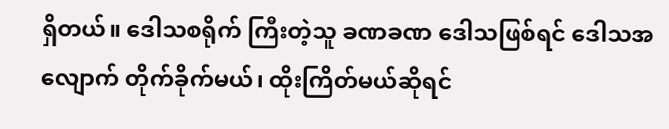ရှိတယ်။ ဒေါသစရိုက် ကြီးတဲ့သူ ခဏခဏ ဒေါသဖြစ်ရင် ဒေါသအလျောက် တိုက်ခိုက်မယ်၊ ထိုးကြိတ်မယ်ဆိုရင်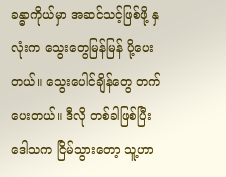ခန္ဓာကိုယ်မှာ အဆင်သင့်ဖြစ်ဖို့ နှလုံးက သွေးတွေမြန်မြန် ပို့ပေးတယ်။ သွေးပေါင်ချိန်တွေ တက်ပေးတယ်။ ဒီလို တစ်ခါဖြစ်ပြီး ဒေါသက ငြိမ်သွားတော့ သူ့ဟာ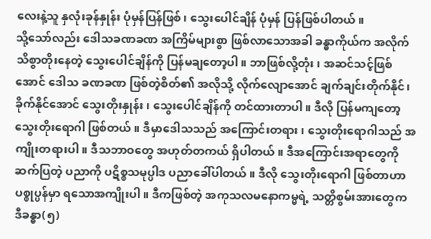လေးနဲ့သူ နှလုံးခုန်နှုန်း ပုံမှန်ပြန်ဖြစ်၊ သွေးပေါင်ချိန် ပုံမှန် ပြန်ဖြစ်ပါတယ်။
သို့သော်လည်း ဒေါသခဏခဏ အကြိမ်များစွာ ဖြစ်လာသောအခါ ခန္ဓာကိုယ်က အလိုက်သိစွာတိုးနေတဲ့ သွေးပေါင်ချိန်ကို ပြန်မချတော့ပါ။ ဘာဖြစ်လို့တုံး၊ အဆင်သင့်ဖြစ်အောင် ဒေါသ ခဏခဏ ဖြစ်တဲ့စိတ်၏ အလိုသို့ လိုက်လျောအောင် ချက်ချင်းတိုက်နိုင်၊ ခိုက်နိုင်အောင် သွေးတိုးနှုန်း၊ သွေးပေါင်ချိန်ကို တင်ထားတာပါ။ ဒီလို ပြန်မကျတော့ သွေးတိုးရောဂါ ဖြစ်တယ်။ ဒီမှာဒေါသသည် အကြောင်းတရား၊ သွေးတိုးရောဂါသည် အကျိုးတရားပါ။ ဒီသဘာဝတွေ အဟုတ်တကယ် ရှိပါတယ်။ ဒီအကြောင်းအရာတွေကို ဆက်ပြတဲ့ ပညာကို ပဋိစ္စသမုပ္ပါဒ ပညာခေါ်ပါတယ်။ ဒီလို သွေးတိုးရောဂါ ဖြစ်တာဟာ ပစ္စုပ္ပန်မှာ ရသောအကျိုးပါ။ ဒီကဖြစ်တဲ့ အကုသလမနောကမ္မရဲ့ သတ္တိစွမ်းအားတွေက ဒီခန္ဓာ(၅)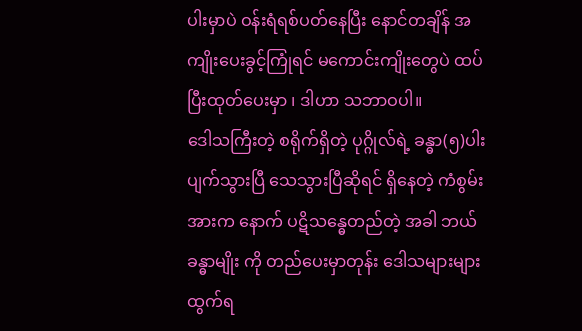ပါးမှာပဲ ဝန်းရံရစ်ပတ်နေပြီး နောင်တချိန် အကျိုးပေးခွင့်ကြုံရင် မကောင်းကျိုးတွေပဲ ထပ်ပြီးထုတ်ပေးမှာ ၊ ဒါဟာ သဘာဝပါ။
ဒေါသကြီးတဲ့ စရိုက်ရှိတဲ့ ပုဂ္ဂိုလ်ရဲ့ ခန္ဓာ(၅)ပါး ပျက်သွားပြီ သေသွားပြီဆိုရင် ရှိနေတဲ့ ကံစွမ်းအားက နောက် ပဋိသန္ဓေတည်တဲ့ အခါ ဘယ်ခန္ဓာမျိုး ကို တည်ပေးမှာတုန်း ဒေါသများများ ထွက်ရ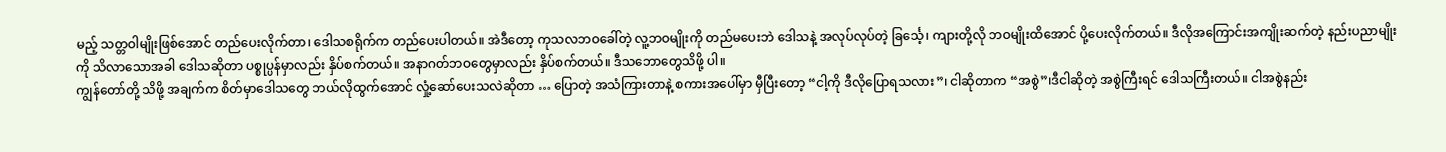မည့် သတ္တဝါမျိုးဖြစ်အောင် တည်ပေးလိုက်တာ၊ ဒေါသစရိုက်က တည်ပေးပါတယ်။ အဲဒီတော့ ကုသလဘဝခေါ်တဲ့ လူ့ဘဝမျိုးကို တည်မပေးဘဲ ဒေါသနဲ့ အလုပ်လုပ်တဲ့ ခြင်္သေ့၊ ကျားတို့လို ဘဝမျိုးထိအောင် ပို့ပေးလိုက်တယ်။ ဒီလိုအကြောင်းအကျိုးဆက်တဲ့ နည်းပညာမျိုးကို သိလာသောအခါ ဒေါသဆိုတာ ပစ္စုပ္ပန်မှာလည်း နှိပ်စက်တယ်။ အနာဂတ်ဘဝတွေမှာလည်း နှိပ်စက်တယ်။ ဒီသဘောတွေသိဖို့ ပါ။
ကျွန်တော်တို့ သိဖို့ အချက်က စိတ်မှာဒေါသတွေ ဘယ်လိုထွက်အောင် လှုံ့ဆော်ပေးသလဲဆိုတာ … ပြောတဲ့ အသံကြားတာနဲ့ စကားအပေါ်မှာ မှီပြီးတော့ “ငါ့ကို ဒီလိုပြောရသလား”၊ ငါဆိုတာက “အစွဲ”၊ဒီငါဆိုတဲ့ အစွဲကြီးရင် ဒေါသကြီးတယ်။ ငါအစွဲနည်း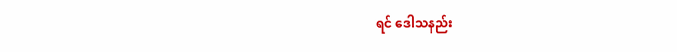ရင် ဒေါသနည်း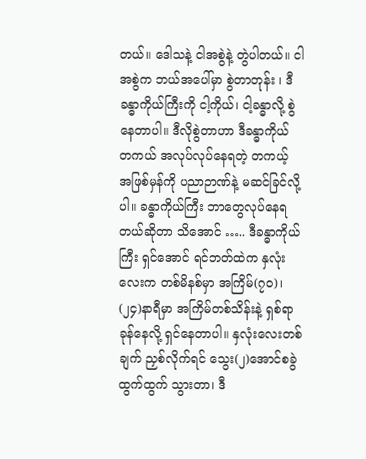တယ်။ ဒေါသနဲ့ ငါအစွဲနဲ့ တွဲပါတယ်။ ငါအစွဲက ဘယ်အပေါ်မှာ စွဲတာတုန်း ၊ ဒီခန္ဓာကိုယ်ကြီးကို ငါ့ကိုယ်၊ ငါ့ခန္ဓာလို့ စွဲနေတာပါ။ ဒီလိုစွဲတာဟာ ဒီခန္ဓာကိုယ် တကယ် အလုပ်လုပ်နေရတဲ့ တကယ့် အဖြစ်မှန်ကို ပညာဉာဏ်နဲ့ မဆင်ခြင်လို့ပါ။ ခန္ဓာကိုယ်ကြီး ဘာတွေလုပ်နေရတယ်ဆိုတာ သိအောင် ….. ဒီခန္ဓာကိုယ်ကြီး ရှင်အောင် ရင်ဘတ်ထဲက နှလုံးလေးက တစ်မိနစ်မှာ အကြိမ်(၇၀)၊ (၂၄)နာရီမှာ အကြိမ်တစ်သိန်းနဲ့ ရှစ်ရာ ခုန်နေလို့ ရှင်နေတာပါ။ နှလုံးလေးတစ်ချက် ညှစ်လိုက်ရင် သွေး(၂)အောင်စခွဲ ထွက်ထွက် သွားတာ၊ ဒီ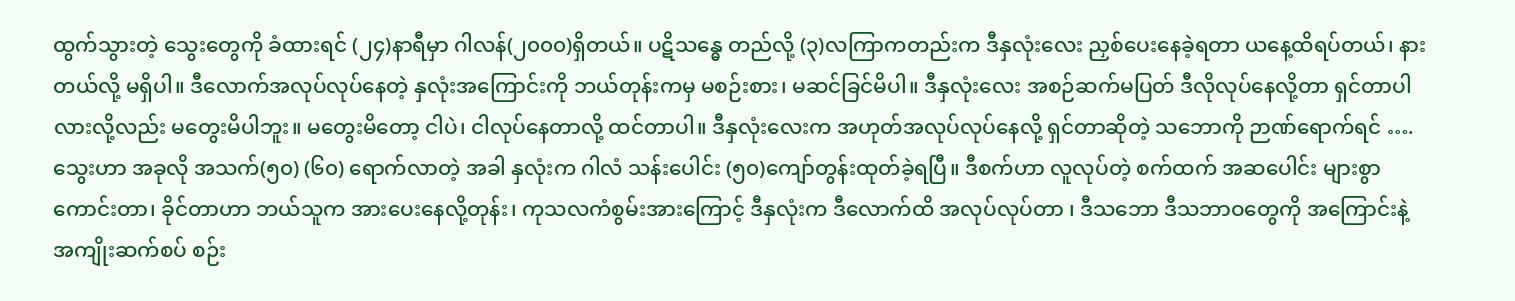ထွက်သွားတဲ့ သွေးတွေကို ခံထားရင် (၂၄)နာရီမှာ ဂါလန်(၂၀၀၀)ရှိတယ်။ ပဋိသန္ဓေ တည်လို့ (၃)လကြာကတည်းက ဒီနှလုံးလေး ညှစ်ပေးနေခဲ့ရတာ ယနေ့ထိရပ်တယ်၊ နားတယ်လို့ မရှိပါ။ ဒီလောက်အလုပ်လုပ်နေတဲ့ နှလုံးအကြောင်းကို ဘယ်တုန်းကမှ မစဉ်းစား၊ မဆင်ခြင်မိပါ။ ဒီနှလုံးလေး အစဉ်ဆက်မပြတ် ဒီလိုလုပ်နေလို့တာ ရှင်တာပါလားလို့လည်း မတွေးမိပါဘူး။ မတွေးမိတော့ ငါပဲ၊ ငါလုပ်နေတာလို့ ထင်တာပါ။ ဒီနှလုံးလေးက အဟုတ်အလုပ်လုပ်နေလို့ ရှင်တာဆိုတဲ့ သဘောကို ဉာဏ်ရောက်ရင် …. သွေးဟာ အခုလို အသက်(၅၀) (၆၀) ရောက်လာတဲ့ အခါ နှလုံးက ဂါလံ သန်းပေါင်း (၅၀)ကျော်တွန်းထုတ်ခဲ့ရပြီ။ ဒီစက်ဟာ လူလုပ်တဲ့ စက်ထက် အဆပေါင်း များစွာကောင်းတာ၊ ခိုင်တာဟာ ဘယ်သူက အားပေးနေလို့တုန်း၊ ကုသလကံစွမ်းအားကြောင့် ဒီနှလုံးက ဒီလောက်ထိ အလုပ်လုပ်တာ ၊ ဒီသဘော ဒီသဘာဝတွေကို အကြောင်းနဲ့ အကျိုးဆက်စပ် စဉ်း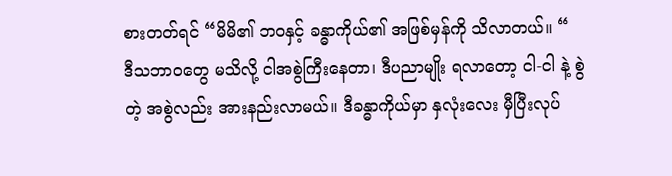စားတတ်ရင် “မိမိ၏ ဘဝနှင့် ခန္ဓာကိုယ်၏ အဖြစ်မှန်ကို သိလာတယ်။ “
ဒီသဘာဝတွေ မသိလို့ ငါအစွဲကြီးနေတာ၊ ဒီပညာမျိုး ရလာတော့ ငါ-ငါ နဲ့ စွဲတဲ့ အစွဲလည်း အားနည်းလာမယ်။ ဒီခန္ဓာကိုယ်မှာ နှလုံးလေး မှီပြီးလုပ်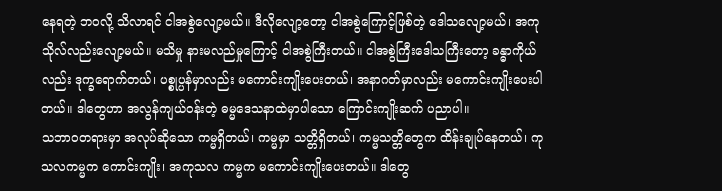နေရတဲ့ ဘဝလို့ သိလာရင် ငါအစွဲလျော့မယ်။ ဒီလိုလျော့တော့ ငါအစွဲကြောင့်ဖြစ်တဲ့ ဒေါသလျော့မယ်၊ အကုသိုလ်လည်းလျော့မယ်။ မသိမှု နားမလည်မှုကြောင့် ငါအစွဲကြီးတယ်။ ငါအစွဲကြီးဒေါသကြီးတော့ ခန္ဓာကိုယ်လည်း ဒုက္ခရောက်တယ်၊ ပစ္စုပ္ပန်မှာလည်း မကောင်းကျိုးပေးတယ်၊ အနာဂတ်မှာလည်း မကောင်းကျိုးပေးပါတယ်။ ဒါတွေဟာ အလွန်ကျယ်ဝန်းတဲ့ ဓမ္မဒေသနာထဲမှာပါသော ကြောင်းကျိုးဆက် ပညာပါ။
သဘာဝတရားမှာ အလုပ်ဆိုသော ကမ္မရှိတယ်၊ ကမ္မမှာ သတ္တိရှိတယ်၊ ကမ္မသတ္တိတွေက ထိန်းချုပ်နေတယ်၊ ကုသလကမ္မက ကောင်းကျိုး၊ အကုသလ ကမ္မက မကောင်းကျိုးပေးတယ်။ ဒါတွေ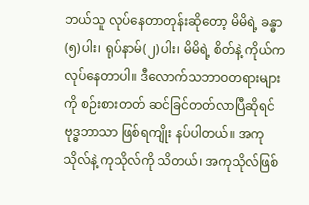ဘယ်သူ လုပ်နေတာတုန်းဆိုတော့ မိမိရဲ့ ခန္ဓာ(၅)ပါး၊ ရုပ်နာမ်(၂)ပါး၊ မိမိရဲ့ စိတ်နဲ့ ကိုယ်က လုပ်နေတာပါ။ ဒီလောက်သဘာဝတရားများကို စဉ်းစားတတ် ဆင်ခြင်တတ်လာပြီဆိုရင် ဗုဒ္ဓဘာသာ ဖြစ်ရကျိုး နပ်ပါတယ်။ အကုသိုလ်နဲ့ ကုသိုလ်ကို သိတယ်၊ အကုသိုလ်ဖြစ်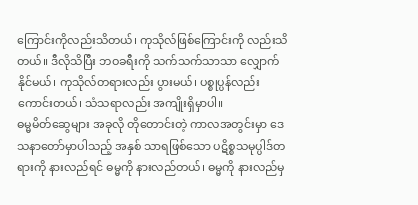ကြောင်းကိုလည်းသိတယ်၊ ကုသိုလ်ဖြစ်ကြောင်းကို လည်းသိတယ်။ ဒီလိုသိပြီး ဘဝခရီးကို သက်သက်သာသာ လျှောက်နိုင်မယ်၊ ကုသိုလ်တရားလည်း ပွားမယ်၊ ပစ္စုပ္ပန်လည်းကောင်းတယ်၊ သံသရာလည်း အကျိုးရှိမှာပါ။
ဓမ္မမိတ်ဆွေများ အခုလို တိုတောင်းတဲ့ ကာလအတွင်းမှာ ဒေသနာတော်မှာပါသည့် အနှစ် သာရဖြစ်သော ပဋိစ္စသမုပ္ပါဒ်တရားကို နားလည်ရင် ဓမ္မကို နားလည်တယ်၊ ဓမ္မကို နားလည်မှ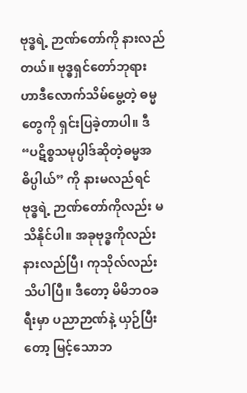ဗုဒ္ဓရဲ့ ဉာဏ်တော်ကို နားလည်တယ်။ ဗုဒ္ဓရှင်တော်ဘုရား ဟာဒီလောက်သိမ်မွေ့တဲ့ ဓမ္မတွေကို ရှင်းပြခဲ့တာပါ။ ဒီ “ပဋိစ္စသမုပ္ပါဒ်ဆိုတဲ့ဓမ္မအဓိပ္ပါယ်” ကို နားမလည်ရင် ဗုဒ္ဓရဲ့ ဉာဏ်တော်ကိုလည်း မသိနိုင်ပါ။ အခုဗုဒ္ဓကိုလည်း နားလည်ပြီ၊ ကုသိုလ်လည်းသိပါပြီ။ ဒီတော့ မိမိဘဝခရီးမှာ ပညာဉာဏ်နဲ့ ယှဉ်ပြီးတော့ မြင့်သောဘ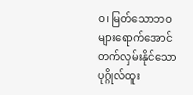ဝ၊ မြတ်သောဘဝများရောက်အောင် တက်လှမ်းနိုင်သော ပုဂ္ဂိုလ်ထူး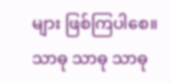များ ဖြစ်ကြပါစေ။
သာဓု သာဓု သာဓု